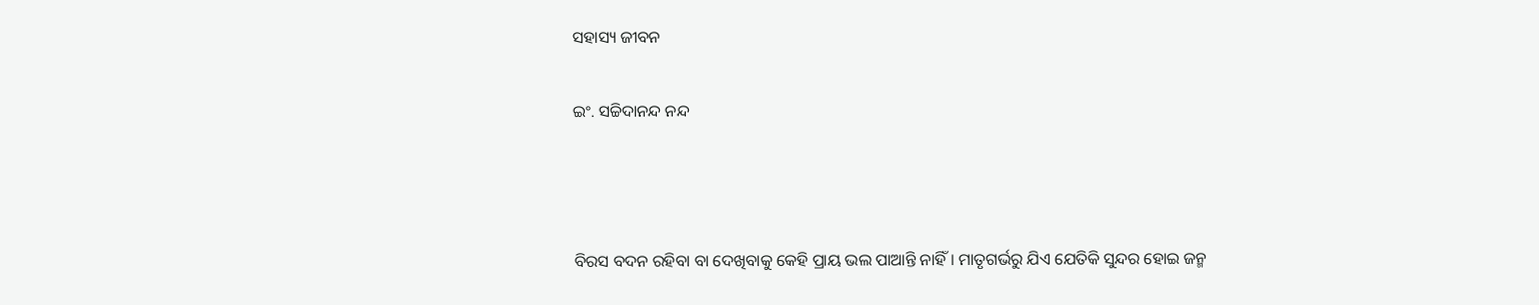ସହାସ୍ୟ ଜୀବନ

ଇଂ. ସଚ୍ଚିଦାନନ୍ଦ ନନ୍ଦ



ବିରସ ବଦନ ରହିବା ବା ଦେଖିବାକୁ କେହି ପ୍ରାୟ ଭଲ ପାଆନ୍ତି ନାହିଁ। ମାତୃଗର୍ଭରୁ ଯିଏ ଯେତିକି ସୁନ୍ଦର ହୋଇ ଜନ୍ମ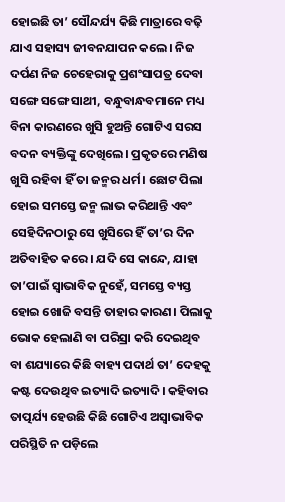ହୋଇଛି ତା’ ସୌନ୍ଦର୍ଯ୍ୟ କିଛି ମାତ୍ରାରେ ବଢ଼ି ଯାଏ ସହାସ୍ୟ ଜୀବନଯାପନ କଲେ। ନିଜ ଦର୍ପଣ ନିଜ ଚେହେରାକୁ ପ୍ରଶଂସାପତ୍ର ଦେବା ସଙ୍ଗେ ସଙ୍ଗେ ସାଥୀ, ବନ୍ଧୁବାନ୍ଧବମାନେ ମଧ୍ୟ ବିନା କାରଣରେ ଖୁସି ହୁଅନ୍ତି ଗୋଟିଏ ସରସ ବଦନ ବ୍ୟକ୍ତିଙ୍କୁ ଦେଖିଲେ। ପ୍ରକୃତରେ ମଣିଷ ଖୁସି ରହିବା ହିଁ ତା ଜନ୍ମର ଧର୍ମ। ଛୋଟ ପିଲା ହୋଇ ସମସ୍ତେ ଜନ୍ମ ଲାଭ କରିଥାନ୍ତି ଏବଂ ସେହିଦିନଠାରୁ ସେ ଖୁସିରେ ହିଁ ତା’ର ଦିନ ଅତିବାହିତ କରେ। ଯଦି ସେ କାନ୍ଦେ, ଯାହା ତା’ପାଇଁ ସ୍ବାଭାବିକ ନୁହେଁ, ସମସ୍ତେ ବ୍ୟସ୍ତ ହୋଇ ଖୋଜି ବସନ୍ତି ତାହାର କାରଣ। ପିଲାକୁ ଭୋକ ହେଲାଣି ବା ପରିସ୍ରା କରି ଦେଇଥିବ ବା ଶଯ୍ୟାରେ କିଛି ବାହ୍ୟ ପଦାର୍ଥ ତା’ ଦେହକୁ କଷ୍ଟ ଦେଉଥିବ ଇତ୍ୟାଦି ଇତ୍ୟାଦି। କହିବାର ତାତ୍ପର୍ଯ୍ୟ ହେଉଛି କିଛି ଗୋଟିଏ ଅସ୍ବାଭାବିକ ପରିସ୍ଥିତି ନ ପଡ଼ିଲେ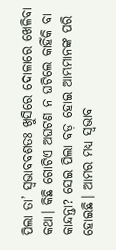ପିଲା ତା’ ସ୍ବଭାବବଶତଃ ଖୁସିରେ ଦୋଳାରେ ଖେଳିବା କଥା। କିଛି ଗୋଟିଏ ଅଘଟଣ ନ ଘଟିଲେ କାହିଁକି ବା କାନ୍ଦନ୍ତା? ସେଇ ପିଲା ବଡ଼ ହୋଇ ଆମ୍ଭମାନଙ୍କ ପରି ହୋଇଛି। ଆମର ମଧ୍ୟ ସ୍ବଭାବ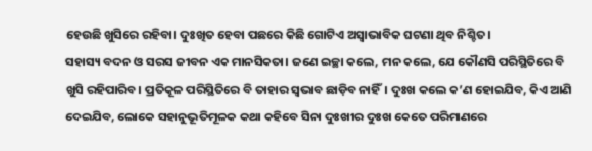ହେଉଛି ଖୁସିରେ ରହିବା। ଦୁଃଖିତ ହେବା ପଛରେ କିଛି ଗୋଟିଏ ଅସ୍ବାଭାବିକ ଘଟଣା ଥିବ ନିଶ୍ଚିତ।
ସହାସ୍ୟ ବଦନ ଓ ସରସ ଜୀବନ ଏକ ମାନସିକତା। ଜଣେ ଇଚ୍ଛା କଲେ, ମନ କଲେ, ଯେ କୌଣସି ପରିସ୍ଥିତିରେ ବି ଖୁସି ରହିପାରିବ। ପ୍ରତିକୂଳ ପରିସ୍ଥିତିରେ ବି ତାହାର ସ୍ବଭାବ ଛାଡ଼ିବ ନାହିଁ। ଦୁଃଖ କଲେ କ’ଣ ହୋଇଯିବ, କିଏ ଆଣି ଦେଇଯିବ, ଲୋକେ ସହାନୁଭୂତିମୂଳକ କଥା କହିବେ ସିନା ଦୁଃଖୀର ଦୁଃଖ କେତେ ପରିମାଣରେ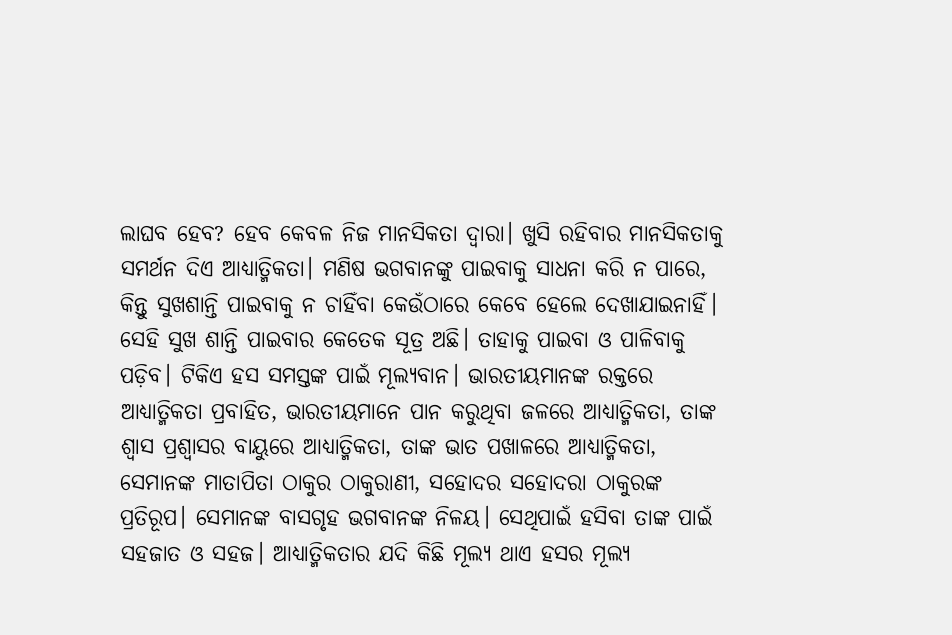ଲାଘବ ହେବ? ହେବ କେବଳ ନିଜ ମାନସିକତା ଦ୍ୱାରା। ଖୁସି ରହିବାର ମାନସିକତାକୁ ସମର୍ଥନ ଦିଏ ଆଧ୍ୟାତ୍ମିକତା। ମଣିଷ ଭଗବାନଙ୍କୁ ପାଇବାକୁ ସାଧନା କରି ନ ପାରେ, କିନ୍ତୁ ସୁଖଶାନ୍ତି ପାଇବାକୁ ନ ଚାହିଁବା କେଉଁଠାରେ କେବେ ହେଲେ ଦେଖାଯାଇନାହିଁ। ସେହି ସୁଖ ଶାନ୍ତି ପାଇବାର କେତେକ ସୂତ୍ର ଅଛି। ତାହାକୁ ପାଇବା ଓ ପାଳିବାକୁ ପଡ଼ିବ। ଟିକିଏ ହସ ସମସ୍ତଙ୍କ ପାଇଁ ମୂଲ୍ୟବାନ। ଭାରତୀୟମାନଙ୍କ ରକ୍ତରେ ଆଧ୍ୟାତ୍ମିକତା ପ୍ରବାହିତ, ଭାରତୀୟମାନେ ପାନ କରୁଥିବା ଜଳରେ ଆଧ୍ୟାତ୍ମିକତା, ତାଙ୍କ ଶ୍ୱାସ ପ୍ରଶ୍ୱାସର ବାୟୁରେ ଆଧ୍ୟାତ୍ମିକତା, ତାଙ୍କ ଭାତ ପଖାଳରେ ଆଧ୍ୟାତ୍ମିକତା, ସେମାନଙ୍କ ମାତାପିତା ଠାକୁର ଠାକୁରାଣୀ, ସହୋଦର ସହୋଦରା ଠାକୁରଙ୍କ ପ୍ରତିରୂପ। ସେମାନଙ୍କ ବାସଗୃହ ଭଗବାନଙ୍କ ନିଳୟ। ସେଥିପାଇଁ ହସିବା ତାଙ୍କ ପାଇଁ ସହଜାତ ଓ ସହଜ। ଆଧ୍ୟାତ୍ମିକତାର ଯଦି କିଛି ମୂଲ୍ୟ ଥାଏ ହସର ମୂଲ୍ୟ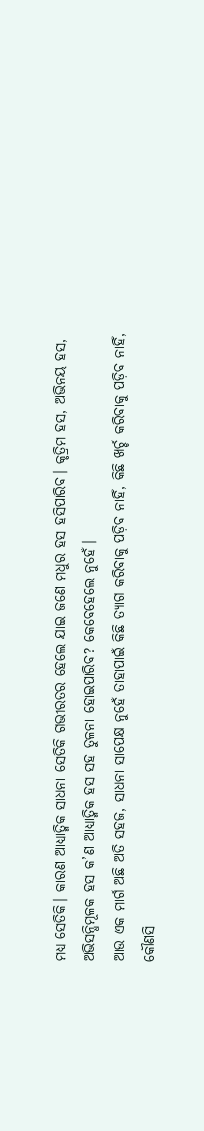ମଧ୍ୟ ସେତିକି। କାରଣ ଆଧ୍ୟାତ୍ମିକ ସାଧନା ସେତିକି ଗଭୀରତର ହେଲେ ଯାଇ ଜଣେ ମଧୁର ହସ ହସିପାରିବ। କୃତ୍ରିମ ହସ, ଅଭିନୟ ହସ, ଅଭିସନ୍ଧିମୂଳକ ହସ କ’ଣ ଆଧ୍ୟାତ୍ମିକ ହସ ସହ ତୁଳନା ହୋଇପାରିବ? କେବେହେଲେ ନୁହେଁ।
ଆଉ ଏକ ମାର୍ଗ ଅଛି ଅତି ସହଜ, ସାଧନା ସାପେକ୍ଷ ନୁହେଁ ତାହାପାଇଁ କିଛି ତ୍ୟାଗ କରିବାକୁ ପଡ଼ିବ ନାହିଁ, କିଛି ଖର୍ଚ୍ଚ କରିବାକୁ ପଡ଼ିବ ନାହିଁ, କୌଣସି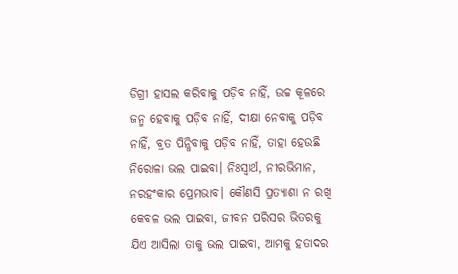ଡିଗ୍ରୀ ହାସଲ କରିବାକୁ ପଡ଼ିବ ନାହିଁ, ଉଚ୍ଚ କୂଳରେ ଜନ୍ମ ହେବାକୁ ପଡ଼ିବ ନାହିଁ, ଦୀକ୍ଷା ନେବାକୁ ପଡ଼ିବ ନାହିଁ, ବ୍ରତ ପିନ୍ଧିବାକୁ ପଡ଼ିବ ନାହିଁ, ତାହା ହେଉଛି ନିରୋଳା ଭଲ ପାଇବା। ନିଃସ୍ବାର୍ଥ, ନୀରଭିମାନ, ନରହଂକାର ପ୍ରେମଭାବ। କୌଣସି ପ୍ରତ୍ୟାଶା ନ ରଖି କେବଳ ଭଲ ପାଇବା, ଜୀବନ ପରିସର ଭିତରକୁ ଯିଏ ଆସିଲା ତାକୁ ଭଲ ପାଇବା, ଆମକୁ ହତାଦର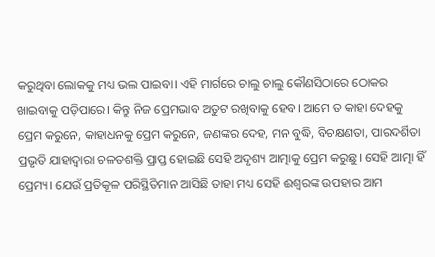କରୁଥିବା ଲୋକକୁ ମଧ୍ୟ ଭଲ ପାଇବା। ଏହି ମାର୍ଗରେ ଚାଲୁ ଚାଲୁ କୌଣସିଠାରେ ଠୋକର ଖାଇବାକୁ ପଡ଼ିପାରେ। କିନ୍ତୁ ନିଜ ପ୍ରେମଭାବ ଅତୁଟ ରଖିବାକୁ ହେବ। ଆମେ ତ କାହା ଦେହକୁ ପ୍ରେମ କରୁନେ, କାହାଧନକୁ ପ୍ରେମ କରୁନେ, ଜଣଙ୍କର ଦେହ, ମନ ବୁଦ୍ଧି, ବିଚକ୍ଷଣତା, ପାରଦର୍ଶିତା ପ୍ରଭୃତି ଯାହାଦ୍ୱାରା ଚଳତଶକ୍ତି ପ୍ରାପ୍ତ ହୋଇଛି ସେହି ଅଦୃଶ୍ୟ ଆତ୍ମାକୁ ପ୍ରେମ କରୁଛୁ। ସେହି ଆତ୍ମା ହିଁ ପ୍ରେମ୍ୟ। ଯେଉଁ ପ୍ରତିକୂଳ ପରିସ୍ଥିତିମାନ ଆସିଛି ତାହା ମଧ୍ୟ ସେହି ଈଶ୍ୱରଙ୍କ ଉପହାର ଆମ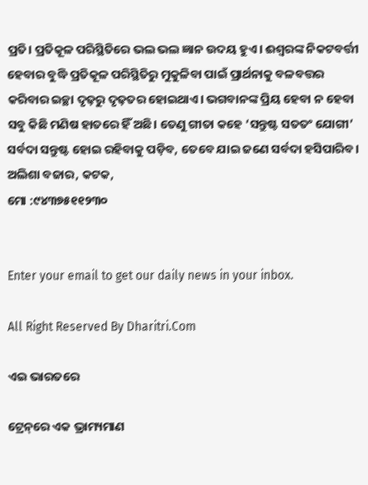ପ୍ରତି। ପ୍ରତିକୂଳ ପରିସ୍ଥିତିରେ ଭଲ ଭଲ ଜ୍ଞାନ ଉଦୟ ହୁଏ। ଈଶ୍ୱରଙ୍କ ନିକଟବର୍ତ୍ତୀ ହେବାର ବୁଦ୍ଧି ପ୍ରତିକୂଳ ପରିସ୍ଥିତିରୁ ମୁକୁଳିବା ପାଇଁ ପ୍ରାର୍ଥନାକୁ ବଳବତ୍ତର କରିବାର ଇଚ୍ଛା ଦୃଢ଼ରୁ ଦୃଢ଼ତର ହୋଇଥାଏ। ଭଗବାନଙ୍କ ପ୍ରିୟ ହେବା ନ ହେବା ସବୁ କିଛି ମଣିଷ ହାତରେ ହିଁ ଅଛି। ତେଣୁ ଗୀତା କହେ ‘ସନ୍ତୁଷ୍ଟ ସତତଂ ଯୋଗୀ’ ସର୍ବଦା ସନ୍ତୁଷ୍ଟ ହୋଇ ରହିବାକୁ ପଡ଼ିବ, ତେବେ ଯାଇ ଜଣେ ସର୍ବଦା ହସିପାରିବ।
ଅଲିଶା ବଜାର, କଟକ,
ମୋ :୯୪୩୭୫୧୧୨୩୦


Enter your email to get our daily news in your inbox.

All Right Reserved By Dharitri.Com

ଏଇ ଭାରତରେ

ଟ୍ରେନ୍‌ରେ ଏକ ଭ୍ରାମ୍ୟମାଣ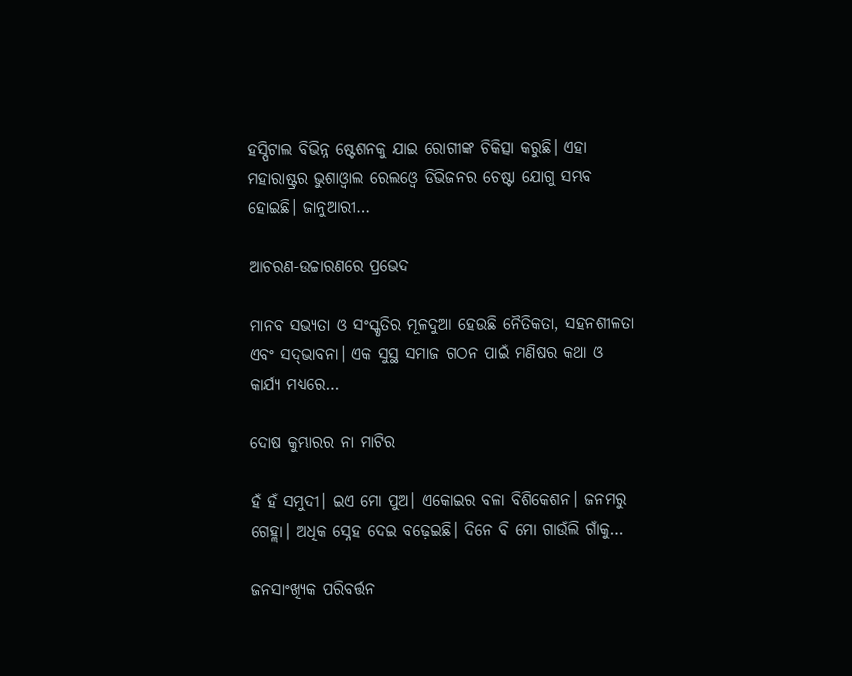ହସ୍ପିଟାଲ ବିଭିନ୍ନ ଷ୍ଟେଶନକୁ ଯାଇ ରୋଗୀଙ୍କ ଚିକିତ୍ସା କରୁଛି। ଏହା ମହାରାଷ୍ଟ୍ରର ଭୁଶାଓ୍ବାଲ ରେଲଓ୍ବେ ଡିଭିଜନର ଚେଷ୍ଟା ଯୋଗୁ ସମ୍ଭବ ହୋଇଛି। ଜାନୁଆରୀ…

ଆଚରଣ-ଉଚ୍ଚାରଣରେ ପ୍ରଭେଦ

ମାନବ ସଭ୍ୟତା ଓ ସଂସ୍କୃତିର ମୂଳଦୁଆ ହେଉଛି ନୈତିକତା, ସହନଶୀଳତା ଏବଂ ସଦ୍‌ଭାବନା। ଏକ ସୁସ୍ଥ ସମାଜ ଗଠନ ପାଇଁ ମଣିଷର କଥା ଓ କାର୍ଯ୍ୟ ମଧ୍ୟରେ…

ଦୋଷ କୁମ୍ଭାରର ନା ମାଟିର

ହଁ ହଁ ସମୁଦୀ। ଇଏ ମୋ ପୁଅ। ଏକୋଇର ବଳା ବିଶିକେଶନ। ଜନମରୁ ଗେହ୍ଲା। ଅଧିକ ସ୍ନେହ ଦେଇ ବଢ଼େଇଛି। ଦିନେ ବି ମୋ ଗାଉଁଲି ଗାଁକୁ…

ଜନସାଂଖ୍ୟିକ ପରିବର୍ତ୍ତନ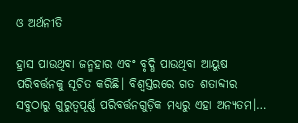ଓ ଅର୍ଥନୀତି

ହ୍ରାସ ପାଉଥିବା ଜନ୍ମହାର ଏବଂ ବୃଦ୍ଧି ପାଉଥିବା ଆୟୁଷ ପରିବର୍ତ୍ତନକୁ ସୂଚିତ କରିଛି। ବିଶ୍ୱସ୍ତରରେ ଗତ ଶତାବ୍ଦୀର ସବୁଠାରୁ ଗୁରୁତ୍ୱପୂର୍ଣ୍ଣ ପରିବର୍ତ୍ତନଗୁଡ଼ିକ ମଧ୍ୟରୁ ଏହା ଅନ୍ୟତମ।…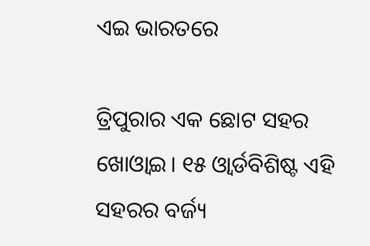ଏଇ ଭାରତରେ

ତ୍ରିପୁରାର ଏକ ଛୋଟ ସହର ଖୋଓ୍ବାଇ। ୧୫ ଓ୍ବାର୍ଡବିଶିଷ୍ଟ ଏହି ସହରର ବର୍ଜ୍ୟ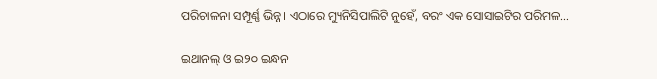ପରିଚାଳନା ସମ୍ପୂର୍ଣ୍ଣ ଭିନ୍ନ। ଏଠାରେ ମ୍ୟୁନିସିପାଲିଟି ନୁହେଁ, ବରଂ ଏକ ସୋସାଇଟିର ପରିମଳ…

ଇଥାନଲ୍‌ ଓ ଇ୨୦ ଇନ୍ଧନ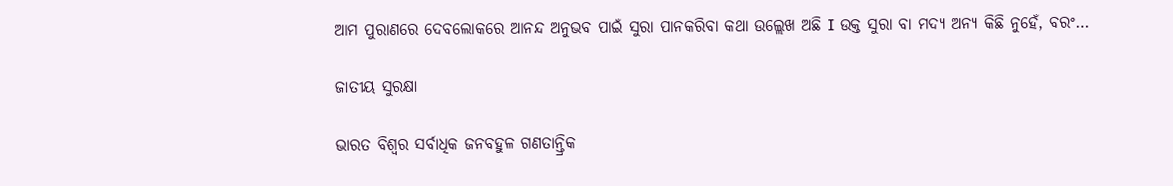ଆମ ପୁରାଣରେ ଦେବଲୋକରେ ଆନନ୍ଦ ଅନୁଭବ ପାଇଁ ସୁରା ପାନକରିବା କଥା ଉଲ୍ଲେଖ ଅଛି I ଉକ୍ତ ସୁରା ବା ମଦ୍ୟ ଅନ୍ୟ କିଛି ନୁହେଁ, ବରଂ…

ଜାତୀୟ ସୁରକ୍ଷା

ଭାରତ ବିଶ୍ୱର ସର୍ବାଧିକ ଜନବହୁଳ ଗଣତାନ୍ତ୍ରିକ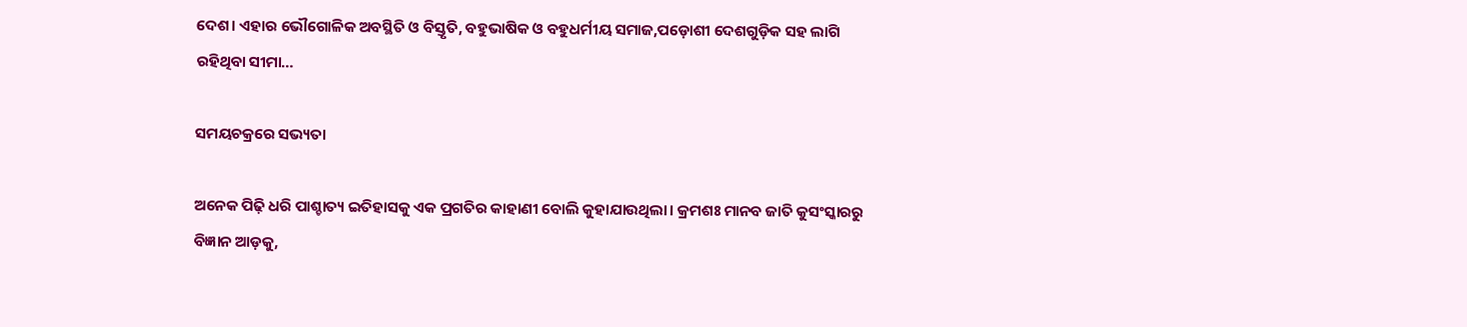ଦେଶ। ଏହାର ଭୌଗୋଳିକ ଅବସ୍ଥିତି ଓ ବିସ୍ତୃତି, ବହୁଭାଷିକ ଓ ବହୁଧର୍ମୀୟ ସମାଜ,ପଡ଼ୋଶୀ ଦେଶଗୁଡ଼ିକ ସହ ଲାଗି ରହିଥିବା ସୀମା…

ସମୟଚକ୍ରରେ ସଭ୍ୟତା

ଅନେକ ପିଢ଼ି ଧରି ପାଶ୍ଚାତ୍ୟ ଇତିହାସକୁ ଏକ ପ୍ରଗତିର କାହାଣୀ ବୋଲି କୁହାଯାଉଥିଲା। କ୍ରମଶଃ ମାନବ ଜାତି କୁସଂସ୍କାରରୁ ବିଜ୍ଞାନ ଆଡ଼କୁ,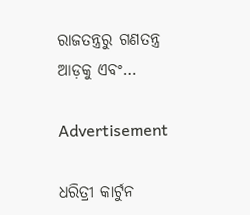ରାଜତନ୍ତ୍ରରୁ ଗଣତନ୍ତ୍ର ଆଡ଼କୁ ଏବଂ…

Advertisement

ଧରିତ୍ରୀ କାର୍ଟୁନ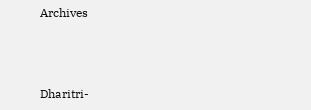Archives



Dharitri-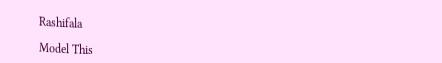Rashifala

Model This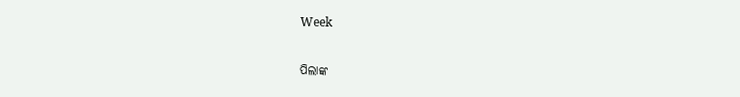Week

ପିଲାଙ୍କ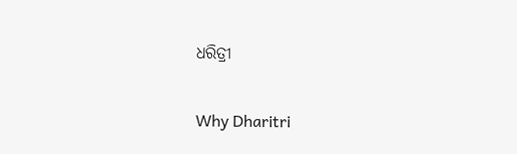ଧରିତ୍ରୀ

Why Dharitri